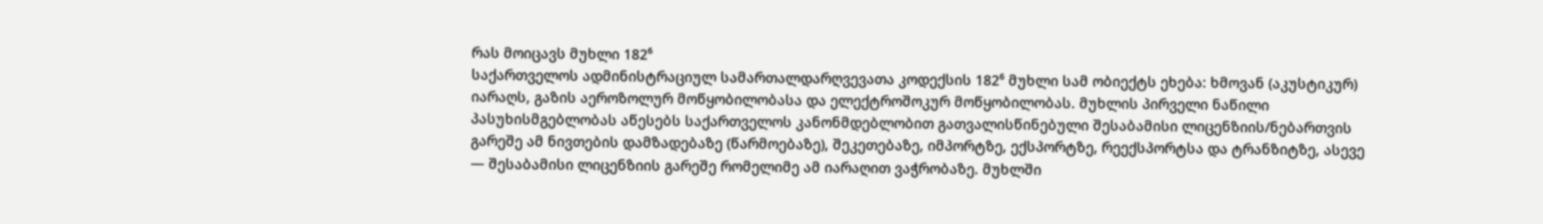რას მოიცავს მუხლი 182⁶
საქართველოს ადმინისტრაციულ სამართალდარღვევათა კოდექსის 182⁶ მუხლი სამ ობიექტს ეხება: ხმოვან (აკუსტიკურ) იარაღს, გაზის აეროზოლურ მოწყობილობასა და ელექტროშოკურ მოწყობილობას. მუხლის პირველი ნაწილი პასუხისმგებლობას აწესებს საქართველოს კანონმდებლობით გათვალისწინებული შესაბამისი ლიცენზიის/ნებართვის გარეშე ამ ნივთების დამზადებაზე (წარმოებაზე), შეკეთებაზე, იმპორტზე, ექსპორტზე, რეექსპორტსა და ტრანზიტზე, ასევე — შესაბამისი ლიცენზიის გარეშე რომელიმე ამ იარაღით ვაჭრობაზე. მუხლში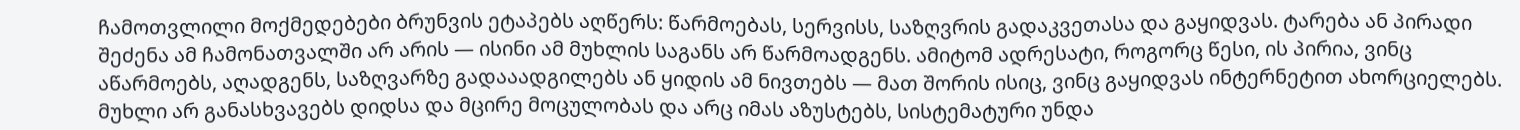ჩამოთვლილი მოქმედებები ბრუნვის ეტაპებს აღწერს: წარმოებას, სერვისს, საზღვრის გადაკვეთასა და გაყიდვას. ტარება ან პირადი შეძენა ამ ჩამონათვალში არ არის — ისინი ამ მუხლის საგანს არ წარმოადგენს. ამიტომ ადრესატი, როგორც წესი, ის პირია, ვინც აწარმოებს, აღადგენს, საზღვარზე გადააადგილებს ან ყიდის ამ ნივთებს — მათ შორის ისიც, ვინც გაყიდვას ინტერნეტით ახორციელებს. მუხლი არ განასხვავებს დიდსა და მცირე მოცულობას და არც იმას აზუსტებს, სისტემატური უნდა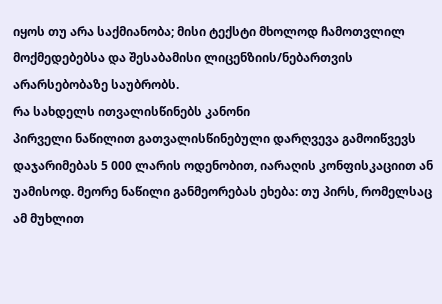იყოს თუ არა საქმიანობა; მისი ტექსტი მხოლოდ ჩამოთვლილ მოქმედებებსა და შესაბამისი ლიცენზიის/ნებართვის არარსებობაზე საუბრობს.
რა სახდელს ითვალისწინებს კანონი
პირველი ნაწილით გათვალისწინებული დარღვევა გამოიწვევს დაჯარიმებას 5 000 ლარის ოდენობით, იარაღის კონფისკაციით ან უამისოდ. მეორე ნაწილი განმეორებას ეხება: თუ პირს, რომელსაც ამ მუხლით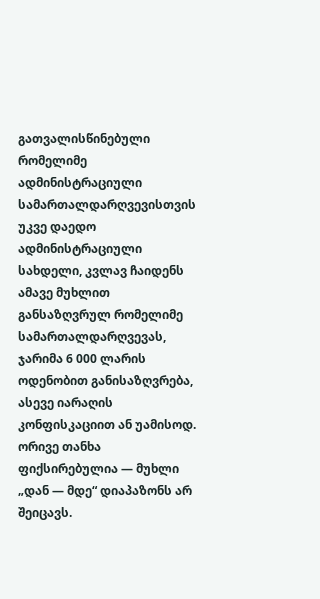გათვალისწინებული რომელიმე ადმინისტრაციული სამართალდარღვევისთვის უკვე დაედო ადმინისტრაციული სახდელი, კვლავ ჩაიდენს ამავე მუხლით განსაზღვრულ რომელიმე სამართალდარღვევას, ჯარიმა 6 000 ლარის ოდენობით განისაზღვრება, ასევე იარაღის კონფისკაციით ან უამისოდ. ორივე თანხა ფიქსირებულია — მუხლი „დან — მდე“ დიაპაზონს არ შეიცავს.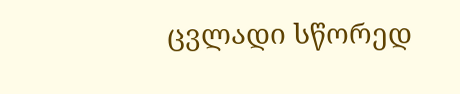ცვლადი სწორედ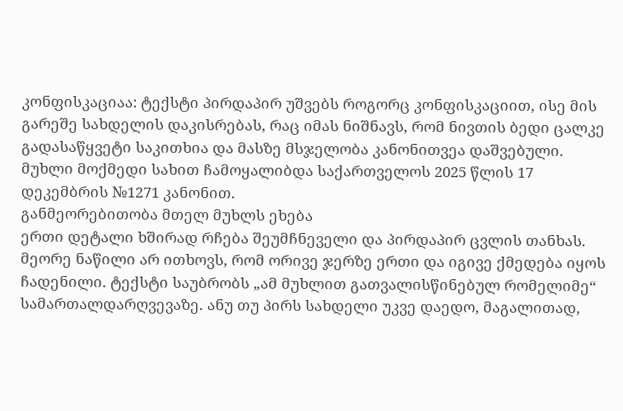კონფისკაციაა: ტექსტი პირდაპირ უშვებს როგორც კონფისკაციით, ისე მის გარეშე სახდელის დაკისრებას, რაც იმას ნიშნავს, რომ ნივთის ბედი ცალკე გადასაწყვეტი საკითხია და მასზე მსჯელობა კანონითვეა დაშვებული. მუხლი მოქმედი სახით ჩამოყალიბდა საქართველოს 2025 წლის 17 დეკემბრის №1271 კანონით.
განმეორებითობა მთელ მუხლს ეხება
ერთი დეტალი ხშირად რჩება შეუმჩნეველი და პირდაპირ ცვლის თანხას. მეორე ნაწილი არ ითხოვს, რომ ორივე ჯერზე ერთი და იგივე ქმედება იყოს ჩადენილი. ტექსტი საუბრობს „ამ მუხლით გათვალისწინებულ რომელიმე“ სამართალდარღვევაზე. ანუ თუ პირს სახდელი უკვე დაედო, მაგალითად,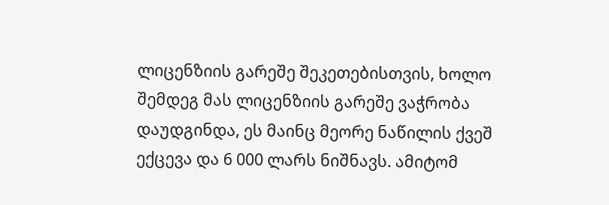ლიცენზიის გარეშე შეკეთებისთვის, ხოლო შემდეგ მას ლიცენზიის გარეშე ვაჭრობა დაუდგინდა, ეს მაინც მეორე ნაწილის ქვეშ ექცევა და 6 000 ლარს ნიშნავს. ამიტომ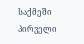საქმეში პირველი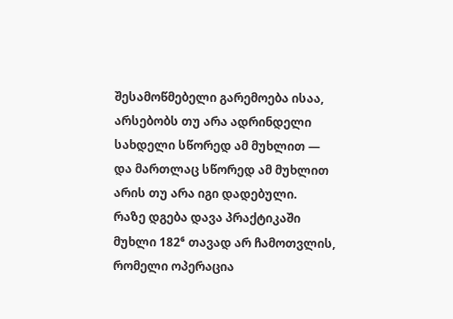შესამოწმებელი გარემოება ისაა, არსებობს თუ არა ადრინდელი სახდელი სწორედ ამ მუხლით — და მართლაც სწორედ ამ მუხლით არის თუ არა იგი დადებული.
რაზე დგება დავა პრაქტიკაში
მუხლი 182⁶ თავად არ ჩამოთვლის, რომელი ოპერაცია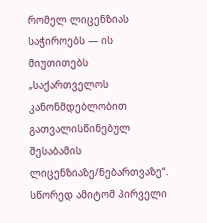რომელ ლიცენზიას საჭიროებს — ის მიუთითებს „საქართველოს კანონმდებლობით გათვალისწინებულ შესაბამის ლიცენზიაზე/ნებართვაზე“. სწორედ ამიტომ პირველი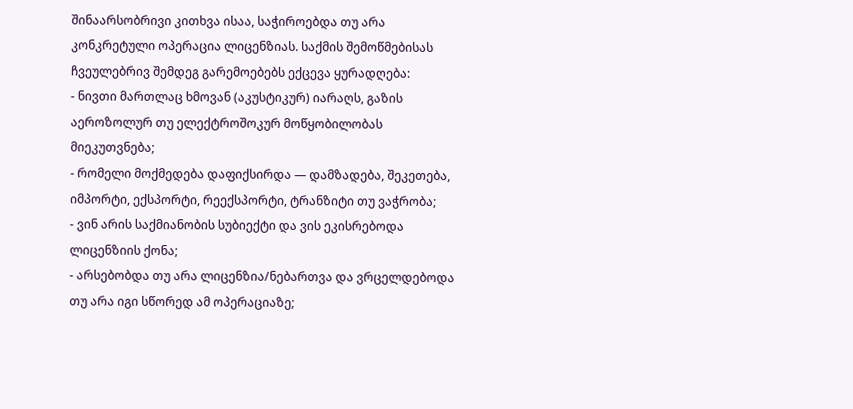შინაარსობრივი კითხვა ისაა, საჭიროებდა თუ არა კონკრეტული ოპერაცია ლიცენზიას. საქმის შემოწმებისას ჩვეულებრივ შემდეგ გარემოებებს ექცევა ყურადღება:
- ნივთი მართლაც ხმოვან (აკუსტიკურ) იარაღს, გაზის აეროზოლურ თუ ელექტროშოკურ მოწყობილობას მიეკუთვნება;
- რომელი მოქმედება დაფიქსირდა — დამზადება, შეკეთება, იმპორტი, ექსპორტი, რეექსპორტი, ტრანზიტი თუ ვაჭრობა;
- ვინ არის საქმიანობის სუბიექტი და ვის ეკისრებოდა ლიცენზიის ქონა;
- არსებობდა თუ არა ლიცენზია/ნებართვა და ვრცელდებოდა თუ არა იგი სწორედ ამ ოპერაციაზე;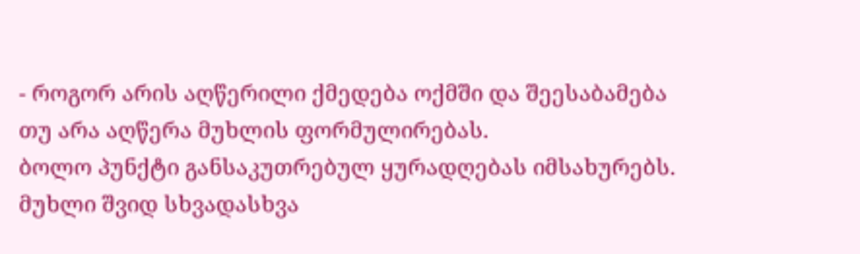- როგორ არის აღწერილი ქმედება ოქმში და შეესაბამება თუ არა აღწერა მუხლის ფორმულირებას.
ბოლო პუნქტი განსაკუთრებულ ყურადღებას იმსახურებს. მუხლი შვიდ სხვადასხვა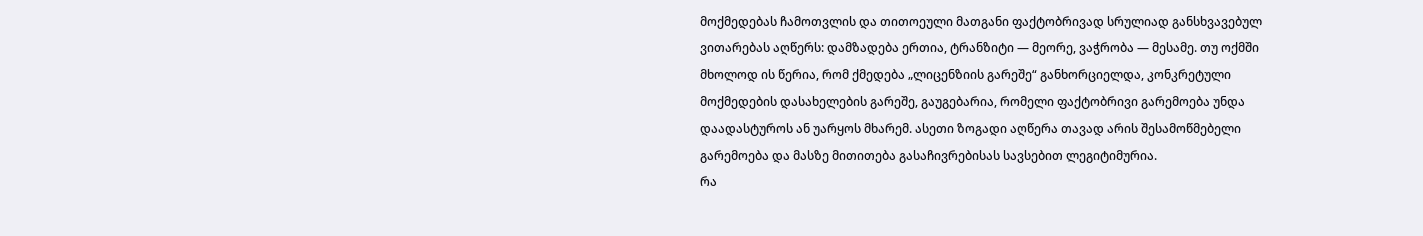მოქმედებას ჩამოთვლის და თითოეული მათგანი ფაქტობრივად სრულიად განსხვავებულ ვითარებას აღწერს: დამზადება ერთია, ტრანზიტი — მეორე, ვაჭრობა — მესამე. თუ ოქმში მხოლოდ ის წერია, რომ ქმედება „ლიცენზიის გარეშე“ განხორციელდა, კონკრეტული მოქმედების დასახელების გარეშე, გაუგებარია, რომელი ფაქტობრივი გარემოება უნდა დაადასტუროს ან უარყოს მხარემ. ასეთი ზოგადი აღწერა თავად არის შესამოწმებელი გარემოება და მასზე მითითება გასაჩივრებისას სავსებით ლეგიტიმურია.
რა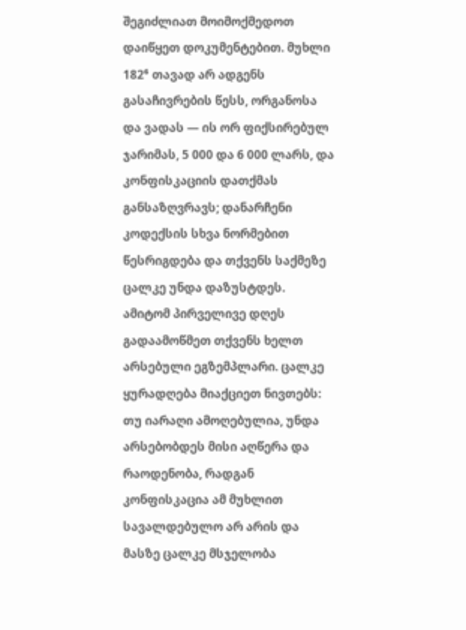შეგიძლიათ მოიმოქმედოთ
დაიწყეთ დოკუმენტებით. მუხლი 182⁶ თავად არ ადგენს გასაჩივრების წესს, ორგანოსა და ვადას — ის ორ ფიქსირებულ ჯარიმას, 5 000 და 6 000 ლარს, და კონფისკაციის დათქმას განსაზღვრავს; დანარჩენი კოდექსის სხვა ნორმებით წესრიგდება და თქვენს საქმეზე ცალკე უნდა დაზუსტდეს. ამიტომ პირველივე დღეს გადაამოწმეთ თქვენს ხელთ არსებული ეგზემპლარი. ცალკე ყურადღება მიაქციეთ ნივთებს: თუ იარაღი ამოღებულია, უნდა არსებობდეს მისი აღწერა და რაოდენობა, რადგან კონფისკაცია ამ მუხლით სავალდებულო არ არის და მასზე ცალკე მსჯელობა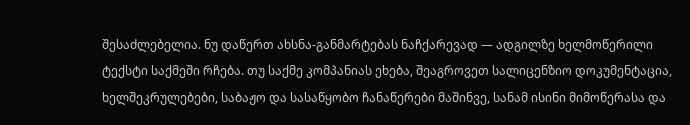შესაძლებელია. ნუ დაწერთ ახსნა-განმარტებას ნაჩქარევად — ადგილზე ხელმოწერილი ტექსტი საქმეში რჩება. თუ საქმე კომპანიას ეხება, შეაგროვეთ სალიცენზიო დოკუმენტაცია, ხელშეკრულებები, საბაჟო და სასაწყობო ჩანაწერები მაშინვე, სანამ ისინი მიმოწერასა და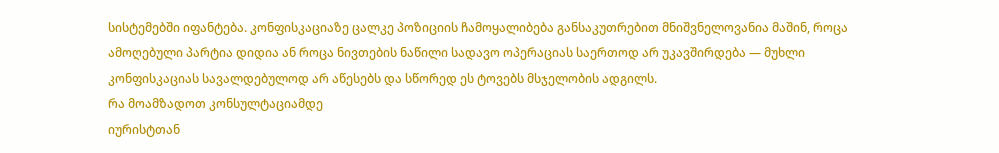სისტემებში იფანტება. კონფისკაციაზე ცალკე პოზიციის ჩამოყალიბება განსაკუთრებით მნიშვნელოვანია მაშინ, როცა ამოღებული პარტია დიდია ან როცა ნივთების ნაწილი სადავო ოპერაციას საერთოდ არ უკავშირდება — მუხლი კონფისკაციას სავალდებულოდ არ აწესებს და სწორედ ეს ტოვებს მსჯელობის ადგილს.
რა მოამზადოთ კონსულტაციამდე
იურისტთან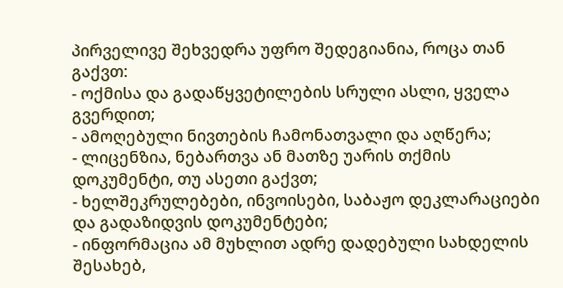პირველივე შეხვედრა უფრო შედეგიანია, როცა თან გაქვთ:
- ოქმისა და გადაწყვეტილების სრული ასლი, ყველა გვერდით;
- ამოღებული ნივთების ჩამონათვალი და აღწერა;
- ლიცენზია, ნებართვა ან მათზე უარის თქმის დოკუმენტი, თუ ასეთი გაქვთ;
- ხელშეკრულებები, ინვოისები, საბაჟო დეკლარაციები და გადაზიდვის დოკუმენტები;
- ინფორმაცია ამ მუხლით ადრე დადებული სახდელის შესახებ,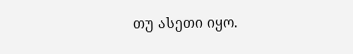თუ ასეთი იყო.